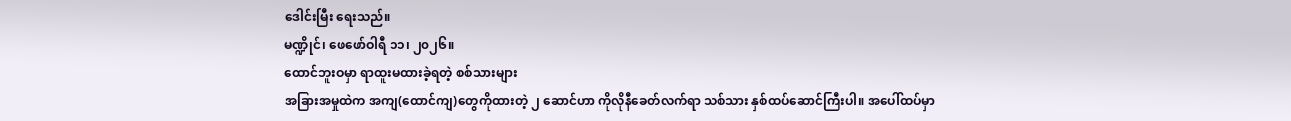ဒေါင်းမြီး ရေးသည်။
မဏ္ဍိုင်၊ ဖေဖော်ဝါရီ ၁၁၊ ၂၀၂၆။
ထောင်ဘူးဝမှာ ရာထူးမထားခဲ့ရတဲ့ စစ်သားများ
အခြားအမှုထဲက အကျ(ထောင်ကျ)တွေကိုထားတဲ့ ၂ ဆောင်ဟာ ကိုလိုနီခေတ်လက်ရာ သစ်သား နှစ်ထပ်ဆောင်ကြီးပါ။ အပေါ်ထပ်မှာ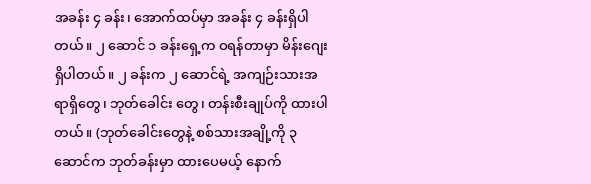အခန်း ၄ ခန်း၊ အောက်ထပ်မှာ အခန်း ၄ ခန်းရှိပါတယ်။ ၂ ဆောင် ၁ ခန်းရှေ့က ဝရန်တာမှာ မိန်းဂျေးရှိပါတယ်။ ၂ ခန်းက ၂ ဆောင်ရဲ့ အကျဉ်းသားအရာရှိတွေ၊ ဘုတ်ခေါင်း တွေ၊ တန်းစီးချုပ်ကို ထားပါတယ်။ (ဘုတ်ခေါင်းတွေနဲ့ စစ်သားအချို့ကို ၃ ဆောင်က ဘုတ်ခန်းမှာ ထားပေမယ့် နောက်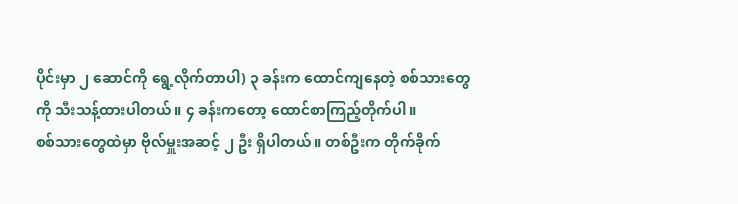ပိုင်းမှာ ၂ ဆောင်ကို ရွေ့လိုက်တာပါ) ၃ ခန်းက ထောင်ကျနေတဲ့ စစ်သားတွေကို သီးသန့်ထားပါတယ်။ ၄ ခန်းကတော့ ထောင်စာကြည့်တိုက်ပါ။
စစ်သားတွေထဲမှာ ဗိုလ်မှူးအဆင့် ၂ ဦး ရှိပါတယ်။ တစ်ဦးက တိုက်ခိုက်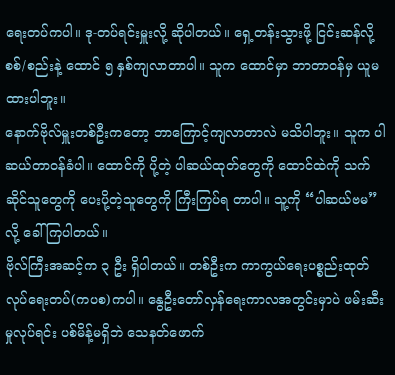ရေးတပ်ကပါ။ ဒု-တပ်ရင်းမှူးလို့ ဆိုပါတယ်။ ရှေ့တန်းသွားဖို့ ငြင်းဆန်လို့ စစ်/စည်းနဲ့ ထောင် ၅ နှစ်ကျလာတာပါ။ သူက ထောင်မှာ ဘာတာဝန်မှ ယူမထားပါဘူး။
နောက်ဗိုလ်မှူးတစ်ဦးကတော့ ဘာကြောင့်ကျလာတာလဲ မသိပါဘူး။ သူက ပါဆယ်တာဝန်ခံပါ။ ထောင်ကို ပို့တဲ့ ပါဆယ်ထုတ်တွေကို ထောင်ထဲကို သက်ဆိုင်သူတွေကို ပေးပို့တဲ့သူတွေကို ကြီးကြပ်ရ တာပါ။ သူ့ကို “ပါဆယ်ဗမ” လို့ ခေါ်ကြပါတယ်။
ဗိုလ်ကြီးအဆင့်က ၃ ဦး ရှိပါတယ်။ တစ်ဦးက ကာကွယ်ရေးပစ္စည်းထုတ်လုပ်ရေးတပ်(ကပစ)ကပါ။ နွေဦးတော်လှန်ရေးကာလအတွင်းမှာပဲ ဖမ်းဆီးမှုလုပ်ရင်း ပစ်မိန့်မရှိဘဲ သေနတ်ဖောက်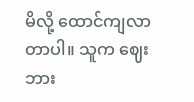မိလို့ ထောင်ကျလာတာပါ။ သူက ဈေးဘား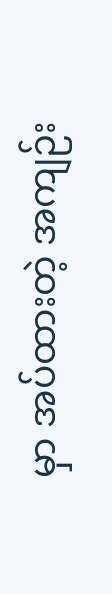မှာ အပ်ထားတဲ့ အကျဉ်း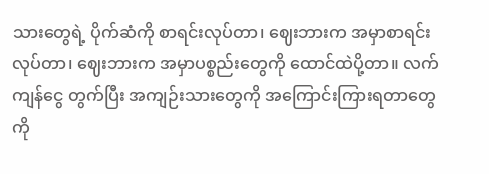သားတွေရဲ့ ပိုက်ဆံကို စာရင်းလုပ်တာ၊ ဈေးဘားက အမှာစာရင်း လုပ်တာ၊ ဈေးဘားက အမှာပစ္စည်းတွေကို ထောင်ထဲပို့တာ။ လက်ကျန်ငွေ တွက်ပြီး အကျဉ်းသားတွေကို အကြောင်းကြားရတာတွေကို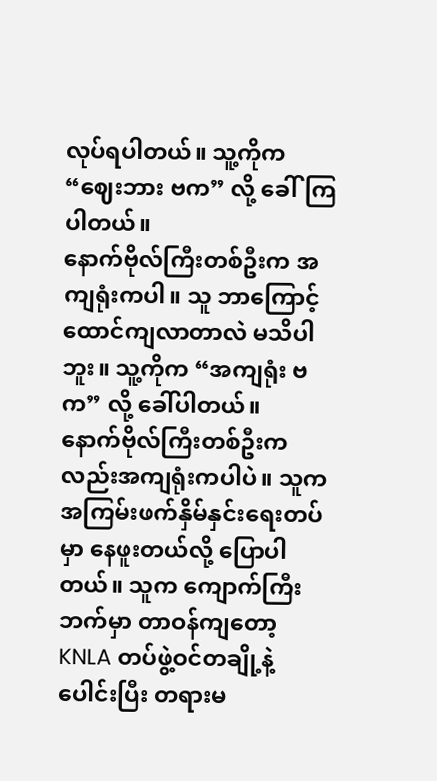လုပ်ရပါတယ်။ သူ့ကိုက “ဈေးဘား ဗက” လို့ ခေါ်ကြပါတယ်။
နောက်ဗိုလ်ကြီးတစ်ဦးက အကျရုံးကပါ။ သူ ဘာကြောင့် ထောင်ကျလာတာလဲ မသိပါဘူး။ သူ့ကိုက “အကျရုံး ဗက” လို့ ခေါ်ပါတယ်။
နောက်ဗိုလ်ကြီးတစ်ဦးကလည်းအကျရုံးကပါပဲ။ သူက အကြမ်းဖက်နှိမ်နှင်းရေးတပ်မှာ နေဖူးတယ်လို့ ပြောပါတယ်။ သူက ကျောက်ကြီးဘက်မှာ တာဝန်ကျတော့ KNLA တပ်ဖွဲ့ဝင်တချို့နဲ့ပေါင်းပြီး တရားမ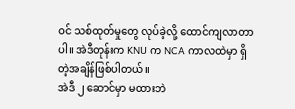ဝင် သစ်ထုတ်မှုတွေ လုပ်ခဲ့လို့ ထောင်ကျလာတာပါ။ အဲဒီတုန်းက KNU က NCA ကာလထဲမှာ ရှိတဲ့အချိန်ဖြစ်ပါတယ်။
အဲဒီ ၂ ဆောင်မှာ မထားဘဲ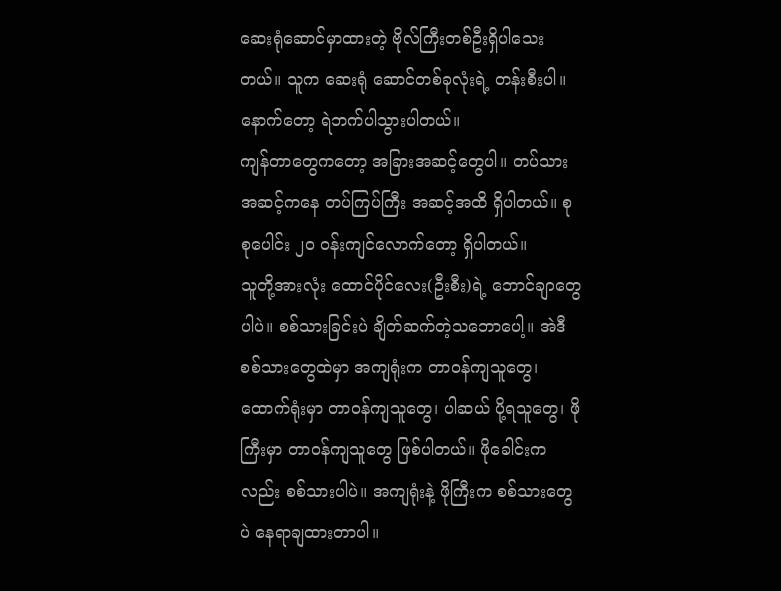ဆေးရုံဆောင်မှာထားတဲ့ ဗိုလ်ကြီးတစ်ဦးရှိပါသေးတယ်။ သူက ဆေးရုံ ဆောင်တစ်ခုလုံးရဲ့ တန်းစီးပါ။ နောက်တော့ ရဲဘက်ပါသွားပါတယ်။
ကျန်တာတွေကတော့ အခြားအဆင့်တွေပါ။ တပ်သားအဆင့်ကနေ တပ်ကြပ်ကြီး အဆင့်အထိ ရှိပါတယ်။ စုစုပေါင်း ၂၀ ဝန်းကျင်လောက်တော့ ရှိပါတယ်။
သူတို့အားလုံး ထောင်ပိုင်လေး(ဦးစီး)ရဲ့ ဘောင်ချာတွေပါပဲ။ စစ်သားခြင်းပဲ ချိတ်ဆက်တဲ့သဘောပေါ့။ အဲဒီစစ်သားတွေထဲမှာ အကျရုံးက တာဝန်ကျသူတွေ၊ ထောက်ရုံးမှာ တာဝန်ကျသူတွေ၊ ပါဆယ် ပို့ရသူတွေ၊ ဖိုကြီးမှာ တာဝန်ကျသူတွေ ဖြစ်ပါတယ်။ ဖိုခေါင်းကလည်း စစ်သားပါပဲ။ အကျရုံးနဲ့ ဖိုကြီးက စစ်သားတွေပဲ နေရာချထားတာပါ။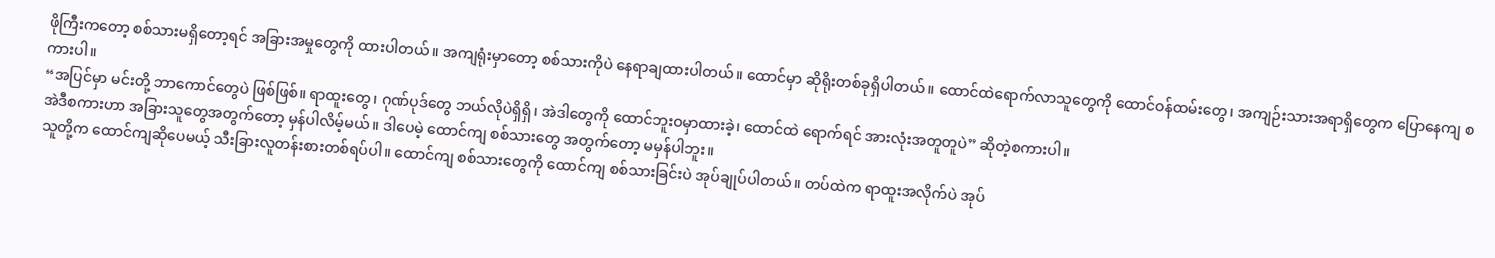ဖိုကြီးကတော့ စစ်သားမရှိတော့ရင် အခြားအမှုတွေကို ထားပါတယ်။ အကျရုံးမှာတော့ စစ်သားကိုပဲ နေရာချထားပါတယ်။ ထောင်မှာ ဆိုရိုးတစ်ခုရှိပါတယ်။ ထောင်ထဲရောက်လာသူတွေကို ထောင်ဝန်ထမ်းတွေ၊ အကျဉ်းသားအရာရှိတွေက ပြောနေကျ စကားပါ။
“အပြင်မှာ မင်းတို့ ဘာကောင်တွေပဲ ဖြစ်ဖြစ်။ ရာထူးတွေ၊ ဂုဏ်ပုဒ်တွေ ဘယ်လိုပဲရှိရှိ၊ အဲဒါတွေကို ထောင်ဘူးဝမှာထားခဲ့၊ ထောင်ထဲ ရောက်ရင် အားလုံးအတူတူပဲ” ဆိုတဲ့စကားပါ။
အဲဒီစကားဟာ အခြားသူတွေအတွက်တော့ မှန်ပါလိမ့်မယ်။ ဒါပေမဲ့ ထောင်ကျ စစ်သားတွေ အတွက်တော့ မမှန်ပါဘူး။
သူတို့က ထောင်ကျဆိုပေမယ့် သီးခြားလူတန်းစားတစ်ရပ်ပါ။ ထောင်ကျ စစ်သားတွေကို ထောင်ကျ စစ်သားခြင်းပဲ အုပ်ချုပ်ပါတယ်။ တပ်ထဲက ရာထူးအလိုက်ပဲ အုပ်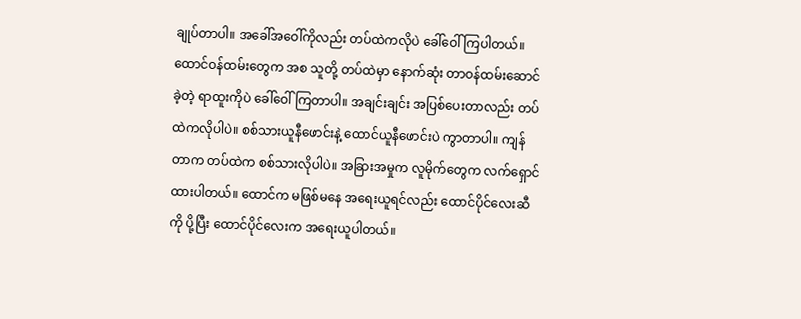ချုပ်တာပါ။ အခေါ်အဝေါ်ကိုလည်း တပ်ထဲကလိုပဲ ခေါ်ဝေါ်ကြပါတယ်။ ထောင်ဝန်ထမ်းတွေက အစ သူတို့ တပ်ထဲမှာ နောက်ဆုံး တာဝန်ထမ်းဆောင်ခဲ့တဲ့ ရာထူးကိုပဲ ခေါ်ဝေါ်ကြတာပါ။ အချင်းချင်း အပြစ်ပေးတာလည်း တပ်ထဲကလိုပါပဲ။ စစ်သားယူနီဖောင်းနဲ့ ထောင်ယူနီဖောင်းပဲ ကွာတာပါ။ ကျန်တာက တပ်ထဲက စစ်သားလိုပါပဲ။ အခြားအမှုက လူမိုက်တွေက လက်ရှောင်ထားပါတယ်။ ထောင်က မဖြစ်မနေ အရေးယူရင်လည်း ထောင်ပိုင်လေးဆီကို ပို့ပြီး ထောင်ပိုင်လေးက အရေးယူပါတယ်။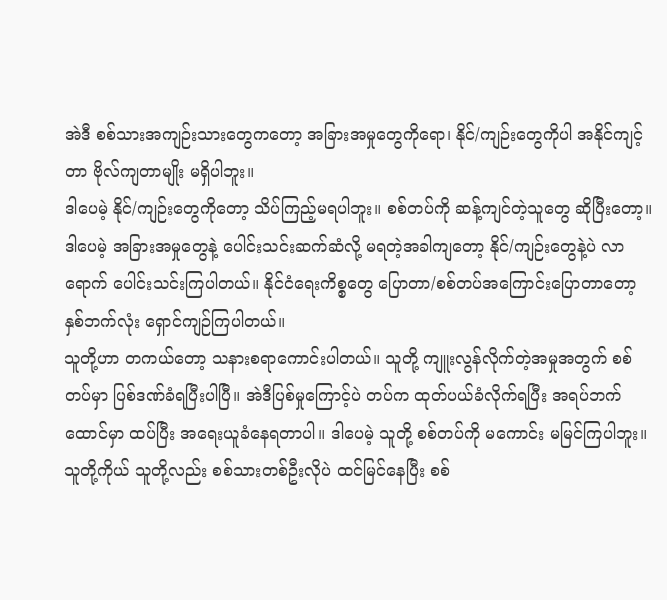အဲဒီ စစ်သားအကျဉ်းသားတွေကတော့ အခြားအမှုတွေကိုရော၊ နိုင်/ကျဉ်းတွေကိုပါ အနိုင်ကျင့်တာ ဗိုလ်ကျတာမျိုး မရှိပါဘူး။
ဒါပေမဲ့ နိုင်/ကျဉ်းတွေကိုတော့ သိပ်ကြည့်မရပါဘူး။ စစ်တပ်ကို ဆန့်ကျင်တဲ့သူတွေ ဆိုပြီးတော့။ ဒါပေမဲ့ အခြားအမှုတွေနဲ့ ပေါင်းသင်းဆက်ဆံလို့ မရတဲ့အခါကျတော့ နိုင်/ကျဉ်းတွေနဲ့ပဲ လာရောက် ပေါင်းသင်းကြပါတယ်။ နိုင်ငံရေးကိစ္စတွေ ပြောတာ/စစ်တပ်အကြောင်းပြောတာတော့ နှစ်ဘက်လုံး ရှောင်ကျဉ်ကြပါတယ်။
သူတို့ဟာ တကယ်တော့ သနားစရာကောင်းပါတယ်။ သူတို့ ကျူးလွန်လိုက်တဲ့အမှုအတွက် စစ်တပ်မှာ ပြစ်ဒဏ်ခံရပြီးပါပြီ။ အဲဒီပြစ်မှုကြောင့်ပဲ တပ်က ထုတ်ပယ်ခံလိုက်ရပြီး အရပ်ဘက်ထောင်မှာ ထပ်ပြီး အရေးယူခံနေရတာပါ။ ဒါပေမဲ့ သူတို့ စစ်တပ်ကို မကောင်း မမြင်ကြပါဘူး။ သူတို့ကိုယ် သူတို့လည်း စစ်သားတစ်ဦးလိုပဲ ထင်မြင်နေပြီး စစ်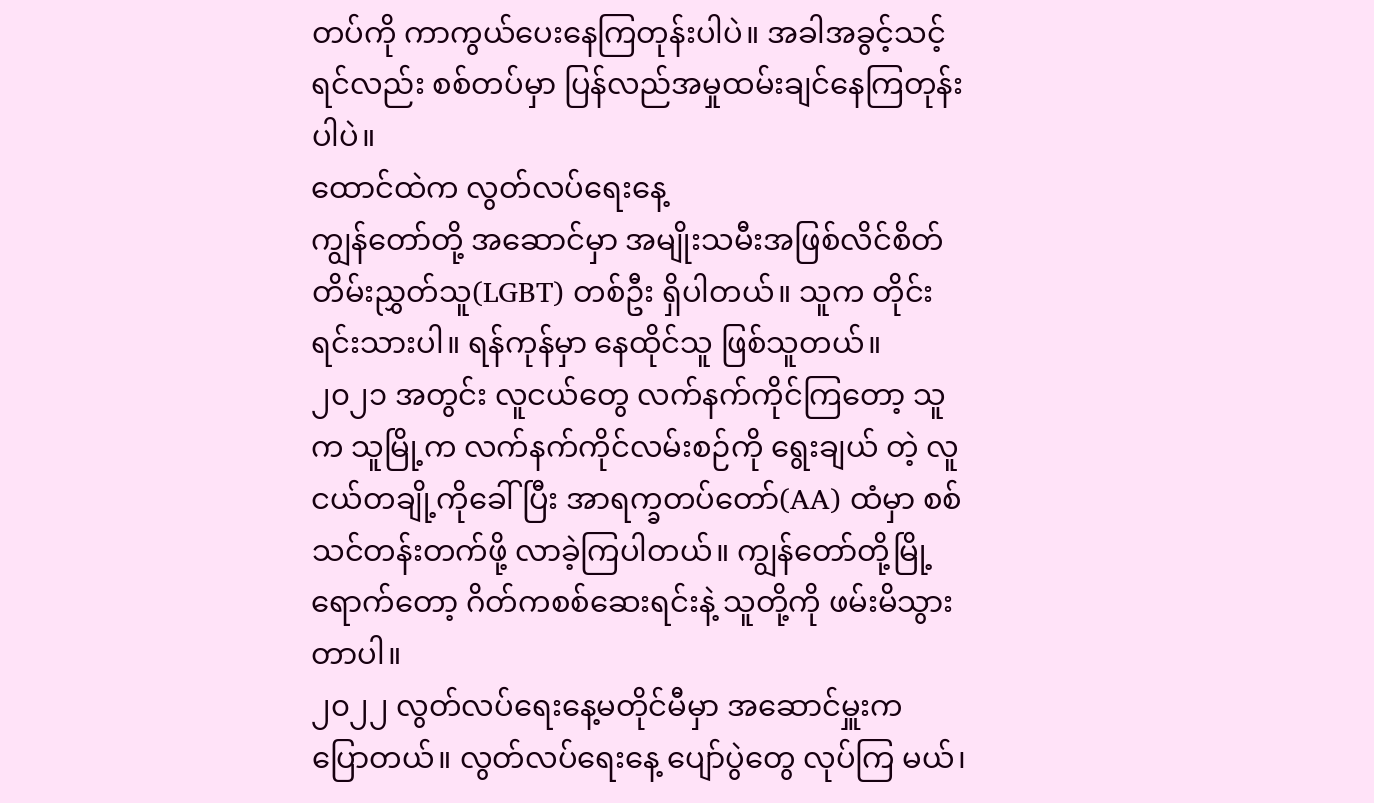တပ်ကို ကာကွယ်ပေးနေကြတုန်းပါပဲ။ အခါအခွင့်သင့်ရင်လည်း စစ်တပ်မှာ ပြန်လည်အမှုထမ်းချင်နေကြတုန်းပါပဲ။
ထောင်ထဲက လွတ်လပ်ရေးနေ့
ကျွန်တော်တို့ အဆောင်မှာ အမျိုးသမီးအဖြစ်လိင်စိတ်တိမ်းညွှတ်သူ(LGBT) တစ်ဦး ရှိပါတယ်။ သူက တိုင်းရင်းသားပါ။ ရန်ကုန်မှာ နေထိုင်သူ ဖြစ်သူတယ်။
၂၀၂၁ အတွင်း လူငယ်တွေ လက်နက်ကိုင်ကြတော့ သူက သူမြို့က လက်နက်ကိုင်လမ်းစဉ်ကို ရွေးချယ် တဲ့ လူငယ်တချို့ကိုခေါ်ပြီး အာရက္ခတပ်တော်(AA) ထံမှာ စစ်သင်တန်းတက်ဖို့ လာခဲ့ကြပါတယ်။ ကျွန်တော်တို့မြို့ရောက်တော့ ဂိတ်ကစစ်ဆေးရင်းနဲ့ သူတို့ကို ဖမ်းမိသွားတာပါ။
၂၀၂၂ လွတ်လပ်ရေးနေ့မတိုင်မီမှာ အဆောင်မှူးက ပြောတယ်။ လွတ်လပ်ရေးနေ့ ပျော်ပွဲတွေ လုပ်ကြ မယ်၊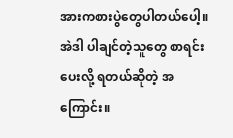အားကစားပွဲတွေပါတယ်ပေါ့။ အဲဒါ ပါချင်တဲ့သူတွေ စာရင်းပေးလို့ ရတယ်ဆိုတဲ့ အကြောင်း။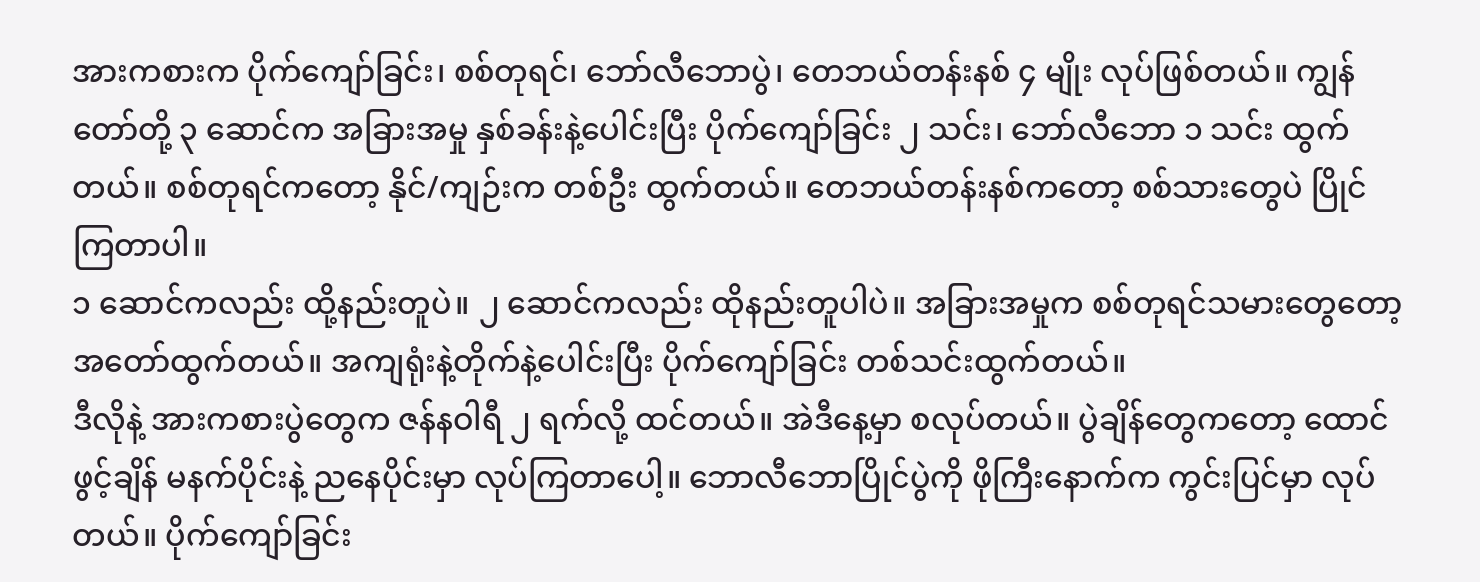အားကစားက ပိုက်ကျော်ခြင်း၊ စစ်တုရင်၊ ဘော်လီဘောပွဲ၊ တေဘယ်တန်းနစ် ၄ မျိုး လုပ်ဖြစ်တယ်။ ကျွန်တော်တို့ ၃ ဆောင်က အခြားအမှု နှစ်ခန်းနဲ့ပေါင်းပြီး ပိုက်ကျော်ခြင်း ၂ သင်း၊ ဘော်လီဘော ၁ သင်း ထွက်တယ်။ စစ်တုရင်ကတော့ နိုင်/ကျဉ်းက တစ်ဦး ထွက်တယ်။ တေဘယ်တန်းနစ်ကတော့ စစ်သားတွေပဲ ပြိုင်ကြတာပါ။
၁ ဆောင်ကလည်း ထို့နည်းတူပဲ။ ၂ ဆောင်ကလည်း ထိုနည်းတူပါပဲ။ အခြားအမှုက စစ်တုရင်သမားတွေတော့ အတော်ထွက်တယ်။ အကျရုံးနဲ့တိုက်နဲ့ပေါင်းပြီး ပိုက်ကျော်ခြင်း တစ်သင်းထွက်တယ်။
ဒီလိုနဲ့ အားကစားပွဲတွေက ဇန်နဝါရီ ၂ ရက်လို့ ထင်တယ်။ အဲဒီနေ့မှာ စလုပ်တယ်။ ပွဲချိန်တွေကတော့ ထောင်ဖွင့်ချိန် မနက်ပိုင်းနဲ့ ညနေပိုင်းမှာ လုပ်ကြတာပေါ့။ ဘောလီဘောပြိုင်ပွဲကို ဖိုကြီးနောက်က ကွင်းပြင်မှာ လုပ်တယ်။ ပိုက်ကျော်ခြင်း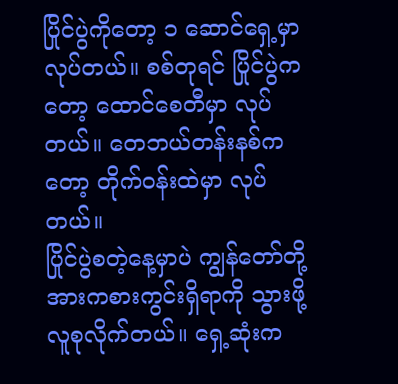ပြိုင်ပွဲကိုတော့ ၁ ဆောင်ရှေ့မှာ လုပ်တယ်။ စစ်တုရင် ပြိုင်ပွဲကတော့ ထောင်စေတီမှာ လုပ်တယ်။ တေဘယ်တန်းနစ်ကတော့ တိုက်ဝန်းထဲမှာ လုပ်တယ်။
ပြိုင်ပွဲစတဲ့နေ့မှာပဲ ကျွန်တော်တို့ အားကစားကွင်းရှိရာကို သွားဖို့ လူစုလိုက်တယ်။ ရှေ့ဆုံးက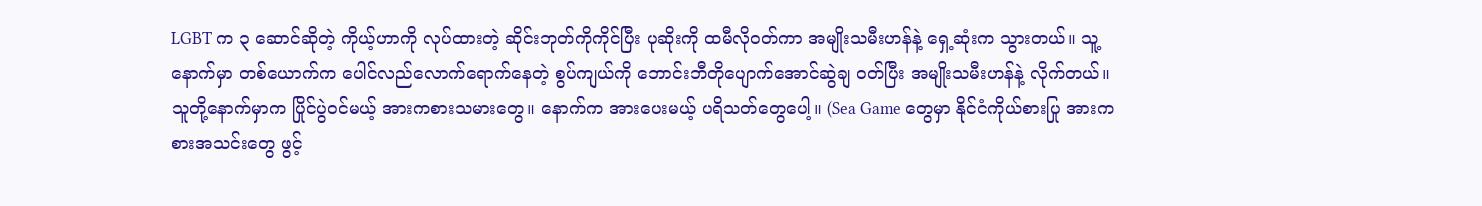LGBT က ၃ ဆောင်ဆိုတဲ့ ကိုယ့်ဟာကို လုပ်ထားတဲ့ ဆိုင်းဘုတ်ကိုကိုင်ပြီး ပုဆိုးကို ထမီလိုဝတ်ကာ အမျိုးသမီးဟန်နဲ့ ရှေ့ဆုံးက သွားတယ်။ သူ့နောက်မှာ တစ်ယောက်က ပေါင်လည်လောက်ရောက်နေတဲ့ စွပ်ကျယ်ကို ဘောင်းဘီတိုပျောက်အောင်ဆွဲချ ဝတ်ပြီး အမျိုးသမီးဟန်နဲ့ လိုက်တယ်။
သူတို့နောက်မှာက ပြိုင်ပွဲဝင်မယ့် အားကစားသမားတွေ။ နောက်က အားပေးမယ့် ပရိသတ်တွေပေါ့။ (Sea Game တွေမှာ နိုင်ငံကိုယ်စားပြု အားကစားအသင်းတွေ ဖွင့်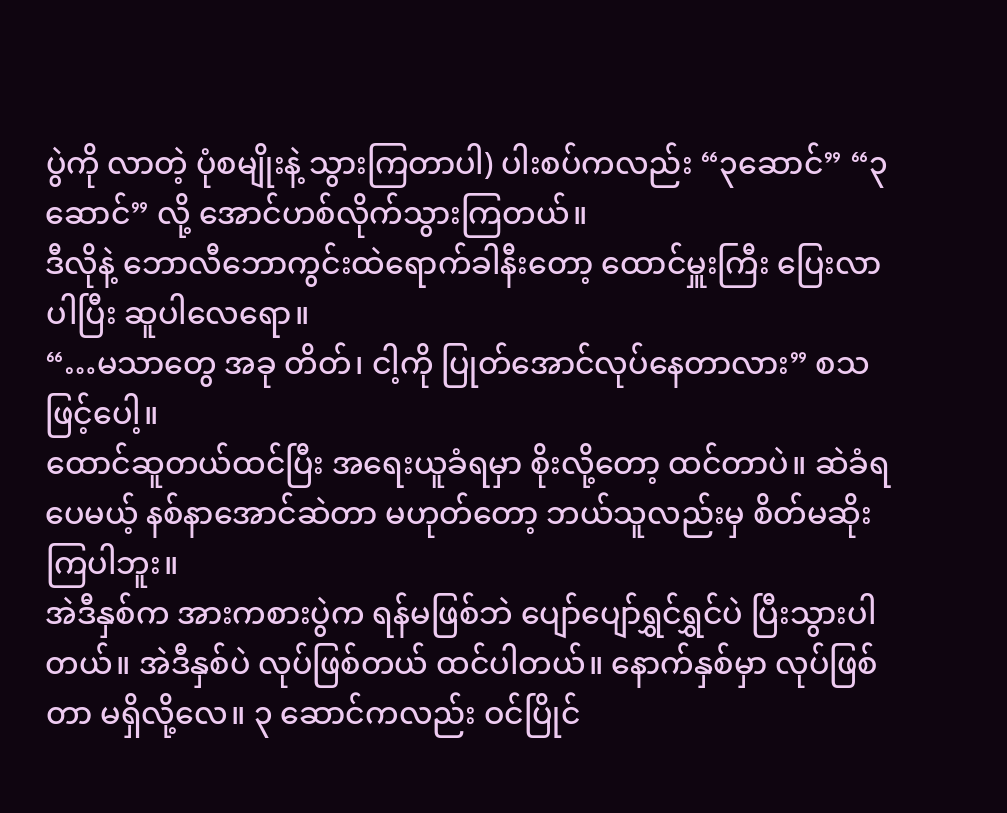ပွဲကို လာတဲ့ ပုံစမျိုးနဲ့ သွားကြတာပါ) ပါးစပ်ကလည်း “၃ဆောင်” “၃ဆောင်” လို့ အောင်ဟစ်လိုက်သွားကြတယ်။
ဒီလိုနဲ့ ဘောလီဘောကွင်းထဲရောက်ခါနီးတော့ ထောင်မှူးကြီး ပြေးလာပါပြီး ဆူပါလေရော။
“…မသာတွေ အခု တိတ်၊ ငါ့ကို ပြုတ်အောင်လုပ်နေတာလား” စသဖြင့်ပေါ့။
ထောင်ဆူတယ်ထင်ပြီး အရေးယူခံရမှာ စိုးလို့တော့ ထင်တာပဲ။ ဆဲခံရပေမယ့် နစ်နာအောင်ဆဲတာ မဟုတ်တော့ ဘယ်သူလည်းမှ စိတ်မဆိုးကြပါဘူး။
အဲဒီနှစ်က အားကစားပွဲက ရန်မဖြစ်ဘဲ ပျော်ပျော်ရွှင်ရွှင်ပဲ ပြီးသွားပါတယ်။ အဲဒီနှစ်ပဲ လုပ်ဖြစ်တယ် ထင်ပါတယ်။ နောက်နှစ်မှာ လုပ်ဖြစ်တာ မရှိလို့လေ။ ၃ ဆောင်ကလည်း ဝင်ပြိုင်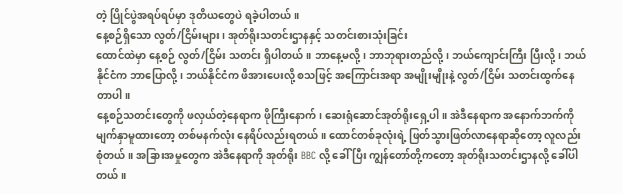တဲ့ ပြိုင်ပွဲအရပ်ရပ်မှာ ဒုတိယတွေပဲ ရခဲ့ပါတယ်။
နေ့စဉ်ရှိသော လွတ်/ငြိမ်းများ၊ အုတ်ရိုးသတင်းဌာနနှင့် သတင်းစားသုံးခြင်း
ထောင်ထဲမှာ နေ့စဉ် လွတ်/ငြိမ်း သတင်း ရှိပါတယ်။ ဘာနေ့မလို့၊ ဘာဘုရားတည်လို့၊ ဘယ်ကျောင်းကြီး ပြီးလို့၊ ဘယ်နိုင်ငံက ဘာပြောလို့၊ ဘယ်နိုင်ငံက ဖိအားပေးလို့ စသဖြင့် အကြောင်းအရာ အမျိုးမျိုးနဲ့ လွတ်/ငြိမ်း သတင်းထွက်နေတာပါ။
နေ့စဉ်သတင်းတွေကို ဖလှယ်တဲ့နေရာက ဖိုကြီးနောက်၊ ဆေးရုံဆောင်အုတ်ရိုးရှေ့ပါ။ အဲဒီနေရာက အနောက်ဘက်ကို မျက်နှာမူထားတော့ တစ်မနက်လုံး နေရိပ်လည်းရတယ်။ ထောင်တစ်ခုလုံးရဲ့ ဖြတ်သွားဖြတ်လာနေရာဆိုတော့ လူလည်း စုံတယ်။ အခြားအမှုတွေက အဲဒီနေရာကို အုတ်ရိုး BBC လို့ ခေါ်ပြီး ကျွန်တော်တို့ကတော့ အုတ်ရိုးသတင်းဌာနလို့ ခေါ်ပါတယ်။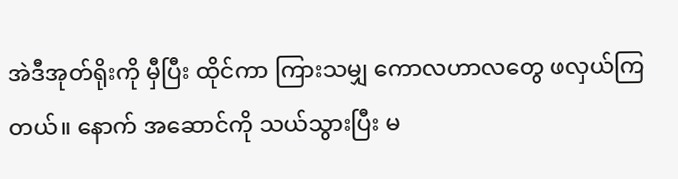အဲဒီအုတ်ရိုးကို မှီပြီး ထိုင်ကာ ကြားသမျှ ကောလဟာလတွေ ဖလှယ်ကြတယ်။ နောက် အဆောင်ကို သယ်သွားပြီး မ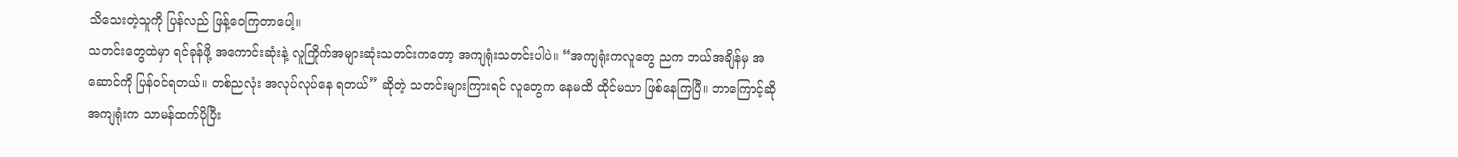သိသေးတဲ့သူကို ပြန်လည် ဖြန့်ဝေကြတာပေါ့။
သတင်းတွေထဲမှာ ရင်ခုန်ဖို့ အကောင်းဆုံးနဲ့ လူကြိုက်အများဆုံးသတင်းကတော့ အကျရုံးသတင်းပါပဲ။ “အကျရုံးကလူတွေ ညက ဘယ်အချိန်မှ အဆောင်ကို ပြန်ဝင်ရတယ်။ တစ်ညလုံး အလုပ်လုပ်နေ ရတယ်” ဆိုတဲ့ သတင်းများကြားရင် လူတွေက နေမထိ ထိုင်မသာ ဖြစ်နေကြပြီ။ ဘာကြောင့်ဆို အကျရုံးက သာမန်ထက်ပိုပြီး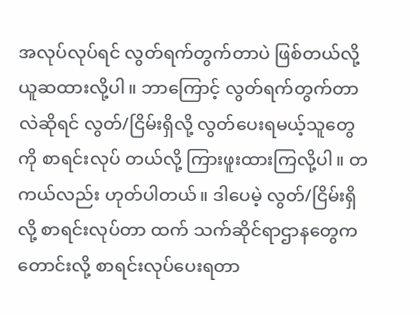အလုပ်လုပ်ရင် လွတ်ရက်တွက်တာပဲ ဖြစ်တယ်လို့ ယူဆထားလို့ပါ။ ဘာကြောင့် လွတ်ရက်တွက်တာလဲဆိုရင် လွတ်/ငြိမ်းရှိလို့ လွတ်ပေးရမယ့်သူတွေကို စာရင်းလုပ် တယ်လို့ ကြားဖူးထားကြလို့ပါ။ တကယ်လည်း ဟုတ်ပါတယ်။ ဒါပေမဲ့ လွတ်/ငြိမ်းရှိလို့ စာရင်းလုပ်တာ ထက် သက်ဆိုင်ရာဌာနတွေက တောင်းလို့ စာရင်းလုပ်ပေးရတာ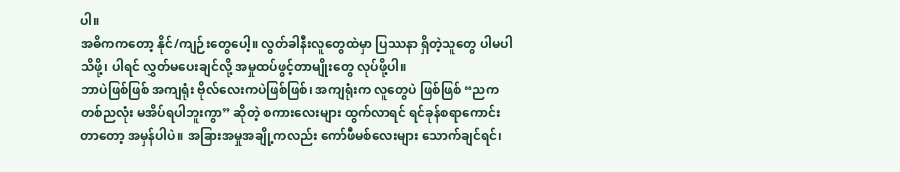ပါ။
အဓိကကတော့ နိုင်/ကျဉ်းတွေပေါ့။ လွတ်ခါနီးလူတွေထဲမှာ ပြဿနာ ရှိတဲ့သူတွေ ပါမပါ သိဖို့၊ ပါရင် လွှတ်မပေးချင်လို့ အမှုထပ်ဖွင့်တာမျိုးတွေ လုပ်ဖို့ပါ။
ဘာပဲဖြစ်ဖြစ် အကျရုံး ဗိုလ်လေးကပဲဖြစ်ဖြစ်၊ အကျရုံးက လူတွေပဲ ဖြစ်ဖြစ် “ညက တစ်ညလုံး မအိပ်ရပါဘူးကွာ” ဆိုတဲ့ စကားလေးများ ထွက်လာရင် ရင်ခုန်စရာကောင်းတာတော့ အမှန်ပါပဲ။ အခြားအမှုအချို့ကလည်း ကော်ဖီမစ်လေးများ သောက်ချင်ရင်၊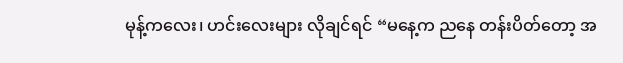မုန့်ကလေး၊ ဟင်းလေးများ လိုချင်ရင် “မနေ့က ညနေ တန်းပိတ်တော့ အ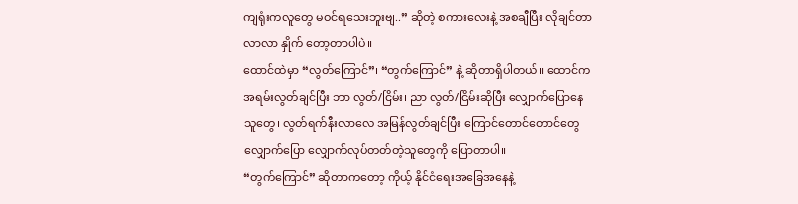ကျရုံးကလူတွေ မဝင်ရသေးဘူးဗျ..” ဆိုတဲ့ စကားလေးနဲ့ အစချီပြီး လိုချင်တာ လာလာ နှိုက် တော့တာပါပဲ။
ထောင်ထဲမှာ “လွတ်ကြောင်”၊ “တွက်ကြောင်” နဲ့ ဆိုတာရှိပါတယ်။ ထောင်က အရမ်းလွတ်ချင်ပြီး ဘာ လွတ်/ငြိမ်း၊ ညာ လွတ်/ငြိမ်းဆိုပြီး လျှောက်ပြောနေသူတွေ၊ လွတ်ရက်နီးလာလေ အမြန်လွတ်ချင်ပြီး ကြောင်တောင်တောင်တွေ လျှောက်ပြော လျှောက်လုပ်တတ်တဲ့သူတွေကို ပြောတာပါ။
“တွက်ကြောင်” ဆိုတာကတော့ ကိုယ့် နိုင်ငံရေးအခြေအနေနဲ့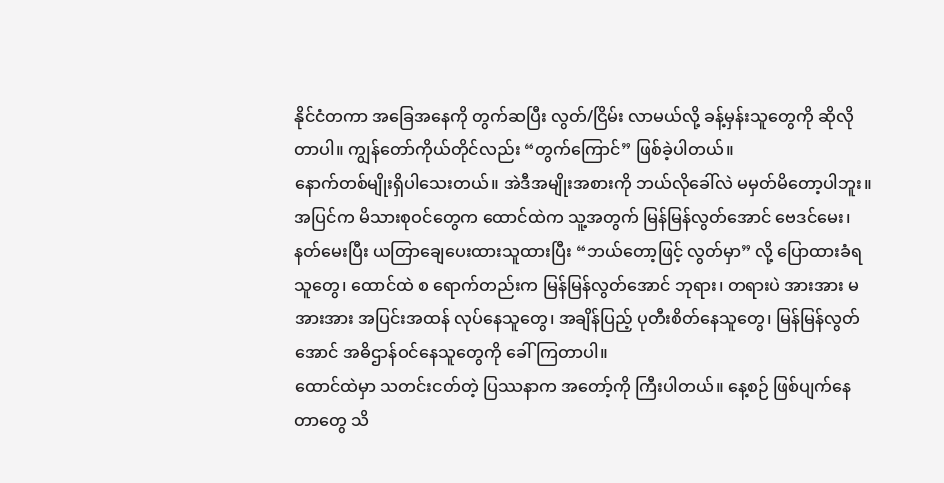နိုင်ငံတကာ အခြေအနေကို တွက်ဆပြီး လွတ်/ငြိမ်း လာမယ်လို့ ခန့်မှန်းသူတွေကို ဆိုလိုတာပါ။ ကျွန်တော်ကိုယ်တိုင်လည်း “တွက်ကြောင်” ဖြစ်ခဲ့ပါတယ်။
နောက်တစ်မျိုးရှိပါသေးတယ်။ အဲဒီအမျိုးအစားကို ဘယ်လိုခေါ်လဲ မမှတ်မိတော့ပါဘူး။ အပြင်က မိသားစုဝင်တွေက ထောင်ထဲက သူ့အတွက် မြန်မြန်လွတ်အောင် ဗေဒင်မေး၊ နတ်မေးပြီး ယတြာချေပေးထားသူထားပြီး “ဘယ်တော့ဖြင့် လွတ်မှာ” လို့ ပြောထားခံရသူတွေ၊ ထောင်ထဲ စ ရောက်တည်းက မြန်မြန်လွတ်အောင် ဘုရား၊ တရားပဲ အားအား မအားအား အပြင်းအထန် လုပ်နေသူတွေ၊ အချိန်ပြည့် ပုတီးစိတ်နေသူတွေ၊ မြန်မြန်လွတ်အောင် အဓိဌာန်ဝင်နေသူတွေကို ခေါ်ကြတာပါ။
ထောင်ထဲမှာ သတင်းငတ်တဲ့ ပြဿနာက အတော့်ကို ကြီးပါတယ်။ နေ့စဉ် ဖြစ်ပျက်နေတာတွေ သိ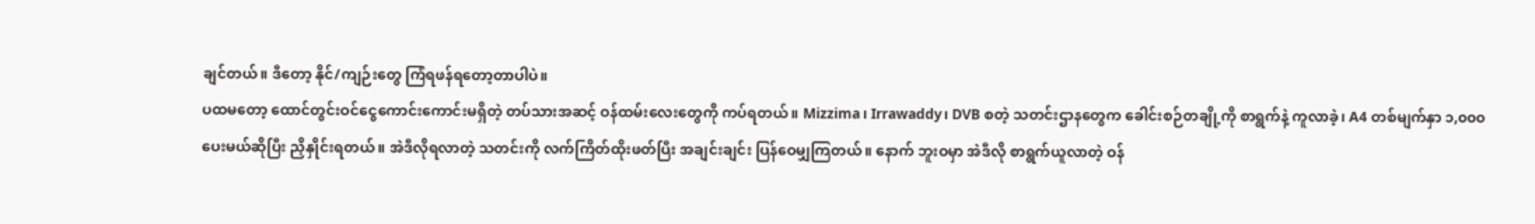ချင်တယ်။ ဒီတော့ နိုင်/ကျဉ်းတွေ ကြံရဖန်ရတော့တာပါပဲ။
ပထမတော့ ထောင်တွင်းဝင်ငွေကောင်းကောင်းမရှိတဲ့ တပ်သားအဆင့် ဝန်ထမ်းလေးတွေကို ကပ်ရတယ်။ Mizzima၊ Irrawaddy၊ DVB စတဲ့ သတင်းဌာနတွေက ခေါင်းစဉ်တချို့ကို စာရွက်နဲ့ ကူလာခဲ့၊ A4 တစ်မျက်နှာ ၁,၀၀၀ ပေးမယ်ဆိုပြီး ညှိနှိုင်းရတယ်။ အဲဒီလိုရလာတဲ့ သတင်းကို လက်ကြိတ်ထိုးဖတ်ပြီး အချင်းချင်း ပြန်ဝေမျှကြတယ်။ နောက် ဘူးဝမှာ အဲဒီလို စာရွက်ယူလာတဲ့ ဝန်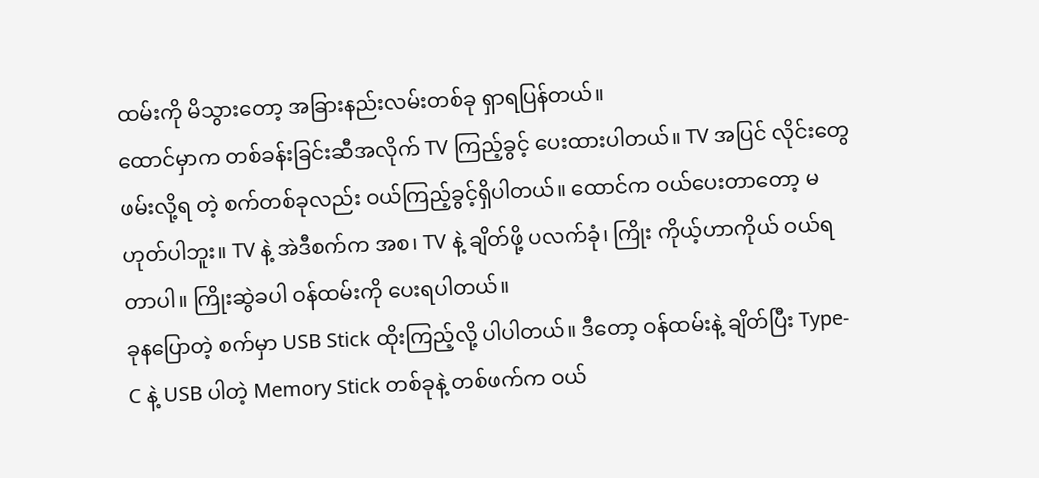ထမ်းကို မိသွားတော့ အခြားနည်းလမ်းတစ်ခု ရှာရပြန်တယ်။
ထောင်မှာက တစ်ခန်းခြင်းဆီအလိုက် TV ကြည့်ခွင့် ပေးထားပါတယ်။ TV အပြင် လိုင်းတွေ ဖမ်းလို့ရ တဲ့ စက်တစ်ခုလည်း ဝယ်ကြည့်ခွင့်ရှိပါတယ်။ ထောင်က ဝယ်ပေးတာတော့ မဟုတ်ပါဘူး။ TV နဲ့ အဲဒီစက်က အစ၊ TV နဲ့ ချိတ်ဖို့ ပလက်ခုံ၊ ကြိုး ကိုယ့်ဟာကိုယ် ဝယ်ရတာပါ။ ကြိုးဆွဲခပါ ဝန်ထမ်းကို ပေးရပါတယ်။
ခုနပြောတဲ့ စက်မှာ USB Stick ထိုးကြည့်လို့ ပါပါတယ်။ ဒီတော့ ဝန်ထမ်းနဲ့ ချိတ်ပြီး Type-C နဲ့ USB ပါတဲ့ Memory Stick တစ်ခုနဲ့ တစ်ဖက်က ဝယ်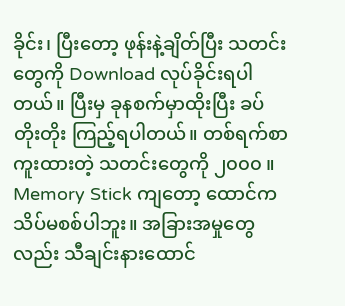ခိုင်း၊ ပြီးတော့ ဖုန်းနဲ့ချိတ်ပြီး သတင်းတွေကို Download လုပ်ခိုင်းရပါတယ်။ ပြီးမှ ခုနစက်မှာထိုးပြီး ခပ်တိုးတိုး ကြည့်ရပါတယ်။ တစ်ရက်စာ ကူးထားတဲ့ သတင်းတွေကို ၂၀၀၀ ။ Memory Stick ကျတော့ ထောင်က သိပ်မစစ်ပါဘူး။ အခြားအမှုတွေလည်း သီချင်းနားထောင်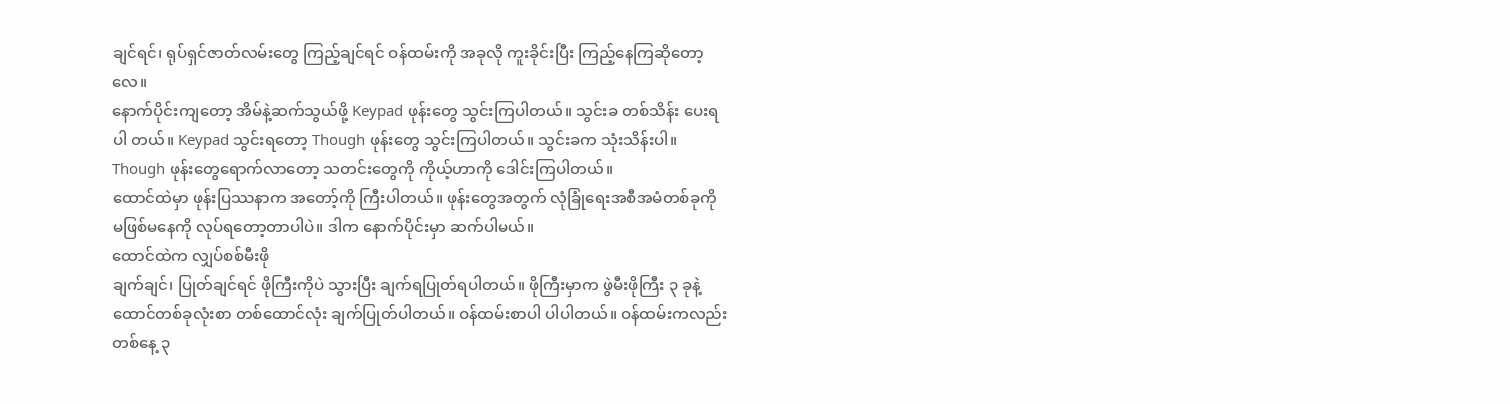ချင်ရင်၊ ရုပ်ရှင်ဇာတ်လမ်းတွေ ကြည့်ချင်ရင် ဝန်ထမ်းကို အခုလို ကူးခိုင်းပြီး ကြည့်နေကြဆိုတော့လေ။
နောက်ပိုင်းကျတော့ အိမ်နဲ့ဆက်သွယ်ဖို့ Keypad ဖုန်းတွေ သွင်းကြပါတယ်။ သွင်းခ တစ်သိန်း ပေးရပါ တယ်။ Keypad သွင်းရတော့ Though ဖုန်းတွေ သွင်းကြပါတယ်။ သွင်းခက သုံးသိန်းပါ။ Though ဖုန်းတွေရောက်လာတော့ သတင်းတွေကို ကိုယ့်ဟာကို ဒေါင်းကြပါတယ်။
ထောင်ထဲမှာ ဖုန်းပြဿနာက အတော့်ကို ကြီးပါတယ်။ ဖုန်းတွေအတွက် လုံခြုံရေးအစီအမံတစ်ခုကို မဖြစ်မနေကို လုပ်ရတော့တာပါပဲ။ ဒါက နောက်ပိုင်းမှာ ဆက်ပါမယ်။
ထောင်ထဲက လျှပ်စစ်မီးဖို
ချက်ချင်၊ ပြုတ်ချင်ရင် ဖိုကြီးကိုပဲ သွားပြီး ချက်ရပြုတ်ရပါတယ်။ ဖိုကြီးမှာက ဖွဲမီးဖိုကြီး ၃ ခုနဲ့ ထောင်တစ်ခုလုံးစာ တစ်ထောင်လုံး ချက်ပြုတ်ပါတယ်။ ဝန်ထမ်းစာပါ ပါပါတယ်။ ဝန်ထမ်းကလည်း တစ်နေ့ ၃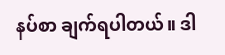နပ်စာ ချက်ရပါတယ်။ ဒါ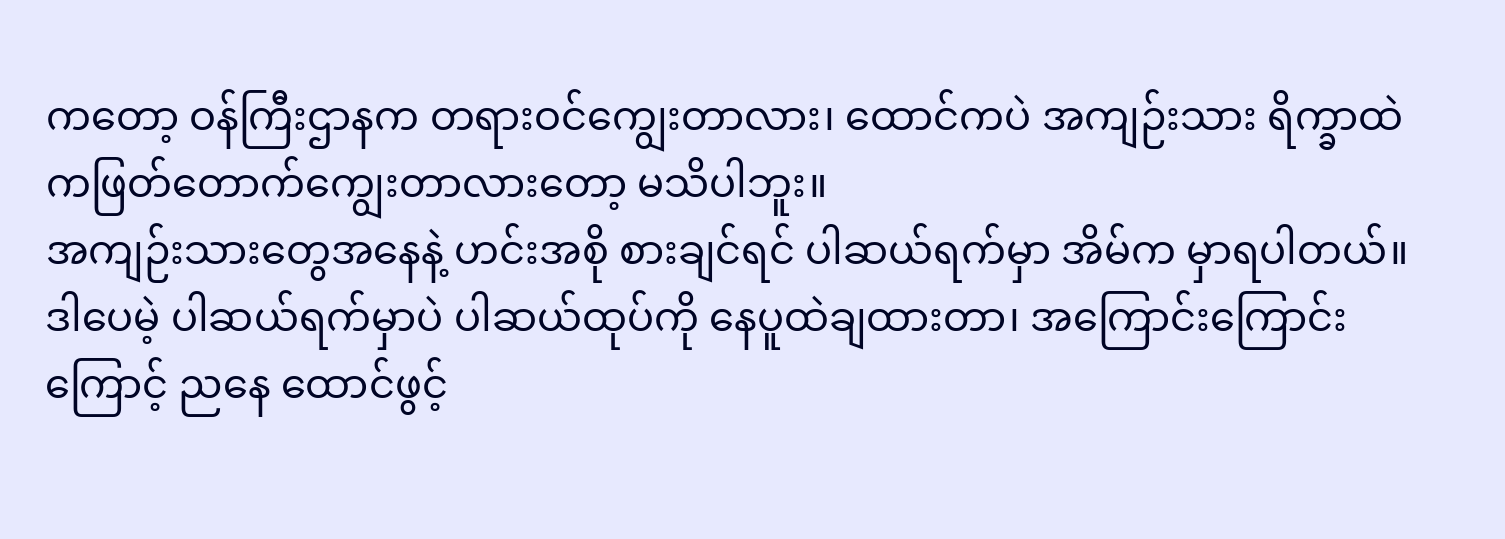ကတော့ ဝန်ကြီးဌာနက တရားဝင်ကျွေးတာလား၊ ထောင်ကပဲ အကျဉ်းသား ရိက္ခာထဲကဖြတ်တောက်ကျွေးတာလားတော့ မသိပါဘူး။
အကျဉ်းသားတွေအနေနဲ့ ဟင်းအစို စားချင်ရင် ပါဆယ်ရက်မှာ အိမ်က မှာရပါတယ်။ ဒါပေမဲ့ ပါဆယ်ရက်မှာပဲ ပါဆယ်ထုပ်ကို နေပူထဲချထားတာ၊ အကြောင်းကြောင်းကြောင့် ညနေ ထောင်ဖွင့်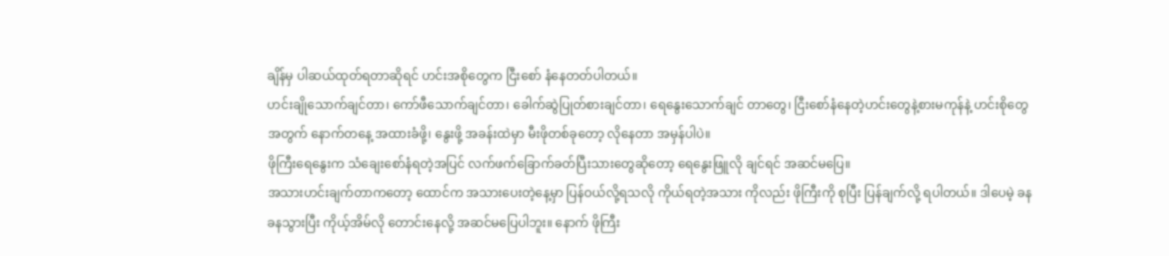ချိန်မှ ပါဆယ်ထုတ်ရတာဆိုရင် ဟင်းအစိုတွေက ငြီးစော် နံနေတတ်ပါတယ်။
ဟင်းချိုသောက်ချင်တာ၊ ကော်ဖီသောက်ချင်တာ၊ ခေါက်ဆွဲပြုတ်စားချင်တာ၊ ရေနွေးသောက်ချင် တာတွေ၊ ငြီးစော်နံနေတဲ့ဟင်းတွေနဲ့စားမကုန်နဲ့ ဟင်းစိုတွေအတွက် နောက်တနေ့ အထားခံဖို့၊ နွေးဖို့ အခန်းထဲမှာ မီးဖိုတစ်ခုတော့ လိုနေတာ အမှန်ပါပဲ။
ဖိုကြီးရေနွေးက သံချေးစော်နံရတဲ့အပြင် လက်ဖက်ခြောက်ခတ်ပြီးသားတွေဆိုတော့ ရေနွေးဖြူလို ချင်ရင် အဆင်မပြေ။
အသားဟင်းချက်တာကတော့ ထောင်က အသားပေးတဲ့နေ့မှာ ပြန်ဝယ်လို့ရသလို ကိုယ်ရတဲ့အသား ကိုလည်း ဖိုကြီးကို စုပြီး ပြန်ချက်လို့ ရပါတယ်။ ဒါပေမဲ့ ခနခနသွားပြီး ကိုယ့်အိမ်လို တောင်းနေလို့ အဆင်မပြေပါဘူး။ နောက် ဖိုကြီး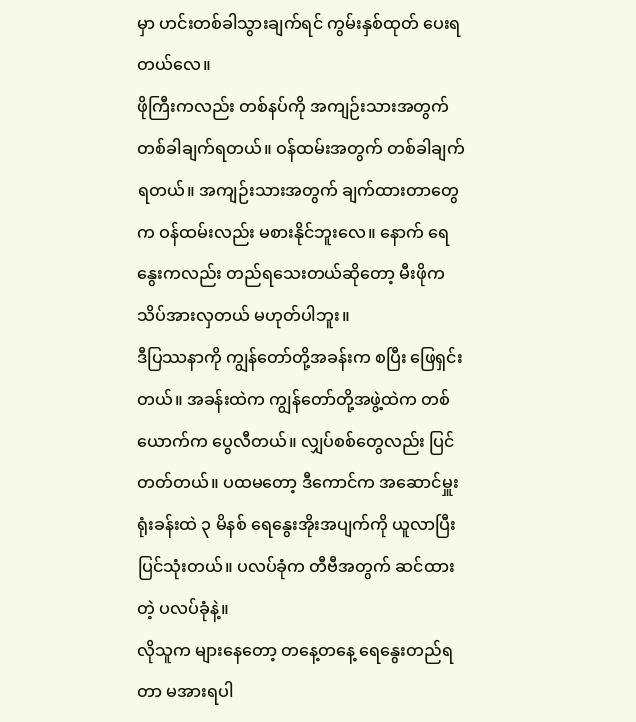မှာ ဟင်းတစ်ခါသွားချက်ရင် ကွမ်းနှစ်ထုတ် ပေးရတယ်လေ။
ဖိုကြီးကလည်း တစ်နပ်ကို အကျဉ်းသားအတွက် တစ်ခါချက်ရတယ်။ ဝန်ထမ်းအတွက် တစ်ခါချက်ရတယ်။ အကျဉ်းသားအတွက် ချက်ထားတာတွေက ဝန်ထမ်းလည်း မစားနိုင်ဘူးလေ။ နောက် ရေနွေးကလည်း တည်ရသေးတယ်ဆိုတော့ မီးဖိုက သိပ်အားလှတယ် မဟုတ်ပါဘူး။
ဒီပြဿနာကို ကျွန်တော်တို့အခန်းက စပြီး ဖြေရှင်းတယ်။ အခန်းထဲက ကျွန်တော်တို့အဖွဲ့ထဲက တစ်ယောက်က ပွေလီတယ်။ လျှပ်စစ်တွေလည်း ပြင်တတ်တယ်။ ပထမတော့ ဒီကောင်က အဆောင်မှူး ရုံးခန်းထဲ ၃ မိနစ် ရေနွေးအိုးအပျက်ကို ယူလာပြီး ပြင်သုံးတယ်။ ပလပ်ခုံက တီဗီအတွက် ဆင်ထားတဲ့ ပလပ်ခုံနဲ့။
လိုသူက များနေတော့ တနေ့တနေ့ ရေနွေးတည်ရတာ မအားရပါ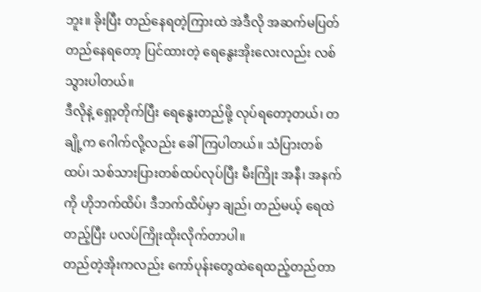ဘူး။ ခိုးပြီး တည်နေရတဲ့ကြားထဲ အဲဒီလို အဆက်မပြတ်တည်နေရတော့ ပြင်ထားတဲ့ ရေနွေးအိုးလေးလည်း လစ်သွားပါတယ်။
ဒီလိုနဲ့ ရှော့တိုက်ပြီး ရေနွေးတည်ဖို့ လုပ်ရတော့တယ်၊ တချို့က ဂေါက်လို့လည်း ခေါ်ကြပါတယ်။ သံပြားတစ်ထပ်၊ သစ်သားပြားတစ်ထပ်လုပ်ပြီး မီးကြိုး အနီ၊ အနက် ကို ဟိုဘက်ထိပ်၊ ဒီဘက်ထိပ်မှာ ချည်၊ တည်မယ့် ရေထဲတည့်ပြီး ပလပ်ကြိုးထိုးလိုက်တာပါ။
တည်တဲ့အိုးကလည်း ကော်ပုန်းတွေထဲရေထည့်တည်တာ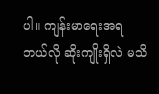ပါ။ ကျန်းမာရေးအရ ဘယ်လို ဆိုးကျိုးရှိလဲ မသိ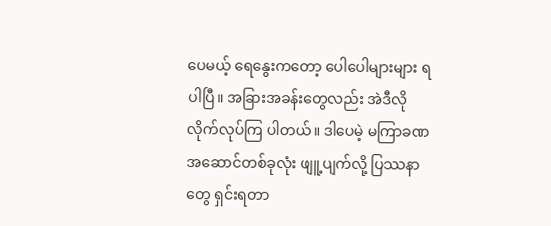ပေမယ့် ရေနွေးကတော့ ပေါပေါများများ ရပါပြီ။ အခြားအခန်းတွေလည်း အဲဒီလို လိုက်လုပ်ကြ ပါတယ်။ ဒါပေမဲ့ မကြာခဏ အဆောင်တစ်ခုလုံး ဖျူ့ပျက်လို့ ပြဿနာတွေ ရှင်းရတာ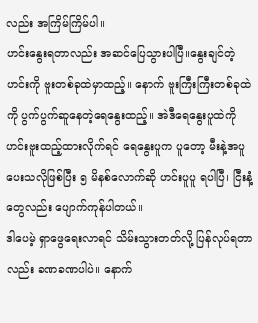လည်း အကြိမ်ကြိမ်ပါ။
ဟင်းနွေးရတာလည်း အဆင်ပြေသွားပါပြီ။နွေးချင်တဲ့ ဟင်းကို ဗူးတစ်ခုထဲမှာထည့်။ နောက် ဗူးကြီးကြီးတစ်ခုထဲကို ပွက်ပွက်ဆူနေတဲ့ရေနွေးထည့်။ အဲဒီရေနွေးပူထဲကို ဟင်းဗူးထည့်ထားလိုက်ရင် ရေနွေးပူက ပူတော့ မီးနဲ့အပူပေးသလိုဖြစ်ပြီး ၅ မိနစ်လောက်ဆို ဟင်းပူပူ ရပါပြီ၊ ငြီးနံ့တွေလည်း ပျောက်ကုန်ပါတယ်။
ဒါပေမဲ့ ရှာဖွေရေးလာရင် သိမ်းသွားတတ်လို့ ပြန်လုပ်ရတာလည်း ခဏခဏပါပဲ။ နောက်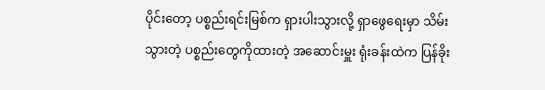ပိုင်းတော့ ပစ္စည်းရင်းမြစ်က ရှားပါးသွားလို့ ရှာဖွေရေးမှာ သိမ်းသွားတဲ့ ပစ္စည်းတွေကိုထားတဲ့ အဆောင်းမှူး ရုံးခန်းထဲက ပြန်ခိုး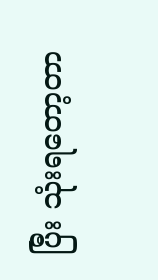ပြီး သုံးရတော့တာ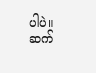ပါပဲ။
ဆက်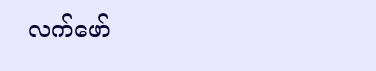လက်ဖော်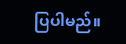ပြပါမည်။